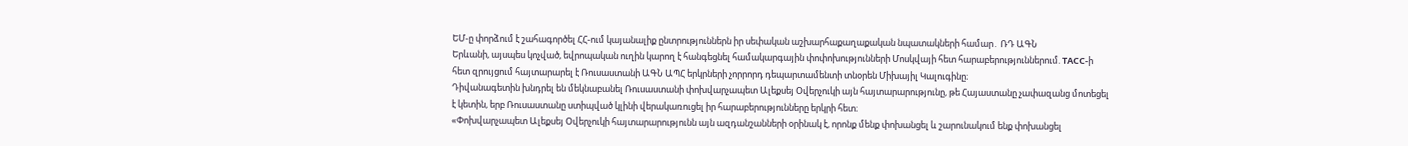ԵՄ-ը փորձում է շահագործել ՀՀ-ում կայանալիք ընտրություններն իր սեփական աշխարհաքաղաքական նպատակների համար․ ՌԴ ԱԳՆ
Երևանի, այսպես կոչված, եվրոպական ուղին կարող է հանգեցնել համակարգային փոփոխությունների Մոսկվայի հետ հարաբերություններում. ТАСС-ի հետ զրույցում հայտարարել է Ռուսաստանի ԱԳՆ ԱՊՀ երկրների չորրորդ դեպարտամենտի տնօրեն Միխայիլ Կալուգինը։
Դիվանագետին խնդրել են մեկնաբանել Ռուսաստանի փոխվարչապետ Ալեքսեյ Օվերչուկի այն հայտարարությունը, թե Հայաստանը չափազանց մոտեցել է կետին, երբ Ռուսաստանը ստիպված կլինի վերակառուցել իր հարաբերությունները երկրի հետ։
«Փոխվարչապետ Ալեքսեյ Օվերչուկի հայտարարությունն այն ազդանշանների օրինակ է, որոնք մենք փոխանցել և շարունակում ենք փոխանցել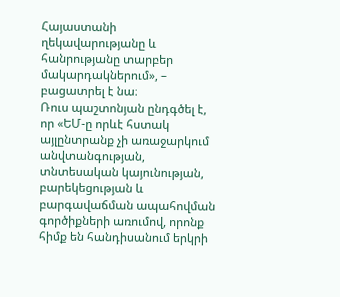Հայաստանի ղեկավարությանը և հանրությանը տարբեր մակարդակներում», – բացատրել է նա։
Ռուս պաշտոնյան ընդգծել է, որ «ԵՄ-ը որևէ հստակ այլընտրանք չի առաջարկում անվտանգության, տնտեսական կայունության, բարեկեցության և բարգավաճման ապահովման գործիքների առումով, որոնք հիմք են հանդիսանում երկրի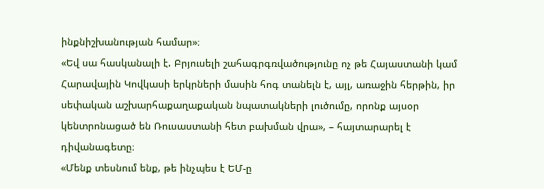ինքնիշխանության համար»։
«Եվ սա հասկանալի է. Բրյուսելի շահագրգռվածությունը ոչ թե Հայաստանի կամ Հարավային Կովկասի երկրների մասին հոգ տանելն է, այլ, առաջին հերթին, իր սեփական աշխարհաքաղաքական նպատակների լուծումը, որոնք այսօր կենտրոնացած են Ռուսաստանի հետ բախման վրա», – հայտարարել է դիվանագետը։
«Մենք տեսնում ենք, թե ինչպես է ԵՄ-ը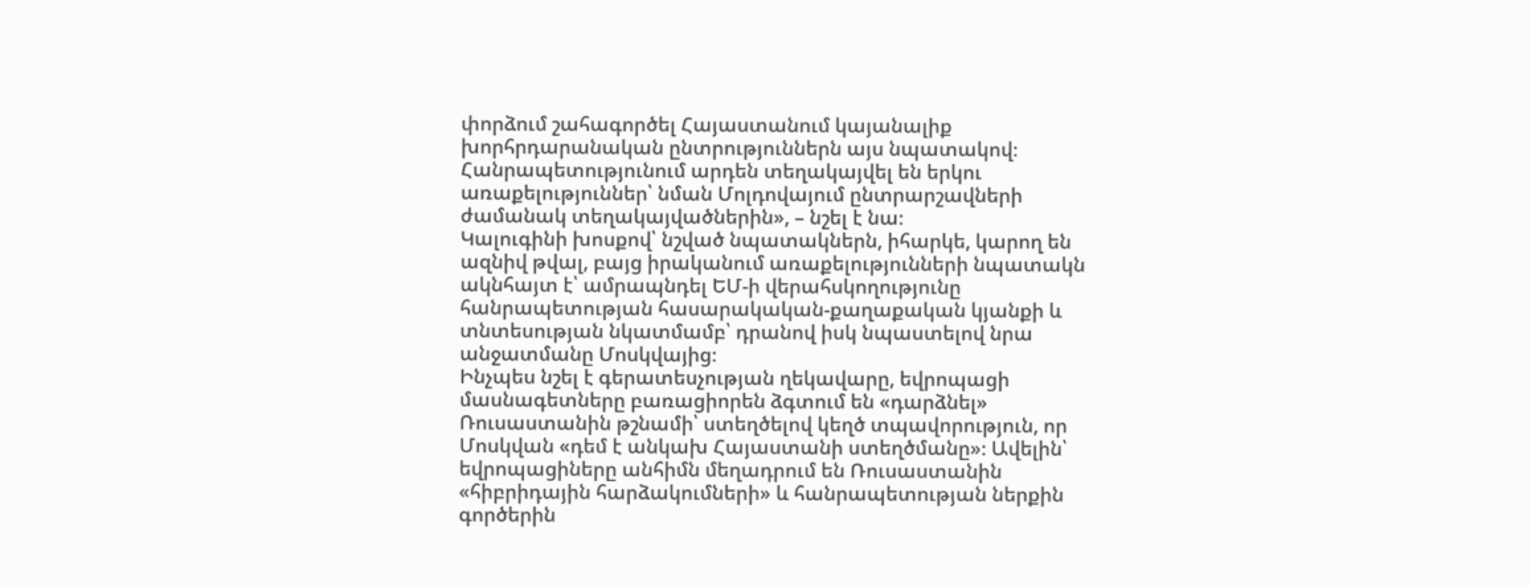փորձում շահագործել Հայաստանում կայանալիք խորհրդարանական ընտրություններն այս նպատակով։ Հանրապետությունում արդեն տեղակայվել են երկու առաքելություններ՝ նման Մոլդովայում ընտրարշավների ժամանակ տեղակայվածներին», – նշել է նա։
Կալուգինի խոսքով՝ նշված նպատակներն, իհարկե, կարող են ազնիվ թվալ, բայց իրականում առաքելությունների նպատակն ակնհայտ է՝ ամրապնդել ԵՄ-ի վերահսկողությունը հանրապետության հասարակական-քաղաքական կյանքի և տնտեսության նկատմամբ՝ դրանով իսկ նպաստելով նրա անջատմանը Մոսկվայից։
Ինչպես նշել է գերատեսչության ղեկավարը, եվրոպացի մասնագետները բառացիորեն ձգտում են «դարձնել» Ռուսաստանին թշնամի՝ ստեղծելով կեղծ տպավորություն, որ Մոսկվան «դեմ է անկախ Հայաստանի ստեղծմանը»։ Ավելին՝ եվրոպացիները անհիմն մեղադրում են Ռուսաստանին «հիբրիդային հարձակումների» և հանրապետության ներքին գործերին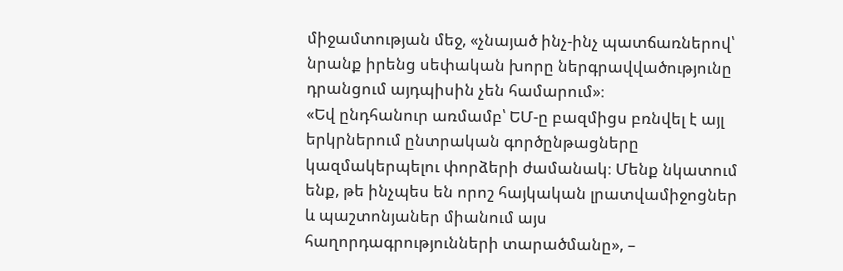միջամտության մեջ, «չնայած ինչ-ինչ պատճառներով՝ նրանք իրենց սեփական խորը ներգրավվածությունը դրանցում այդպիսին չեն համարում»։
«Եվ ընդհանուր առմամբ՝ ԵՄ-ը բազմիցս բռնվել է այլ երկրներում ընտրական գործընթացները կազմակերպելու փորձերի ժամանակ։ Մենք նկատում ենք, թե ինչպես են որոշ հայկական լրատվամիջոցներ և պաշտոնյաներ միանում այս հաղորդագրությունների տարածմանը», –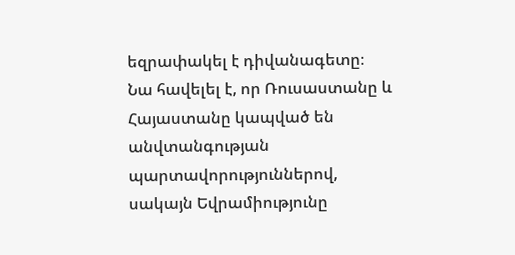եզրափակել է դիվանագետը։
Նա հավելել է, որ Ռուսաստանը և Հայաստանը կապված են անվտանգության պարտավորություններով, սակայն Եվրամիությունը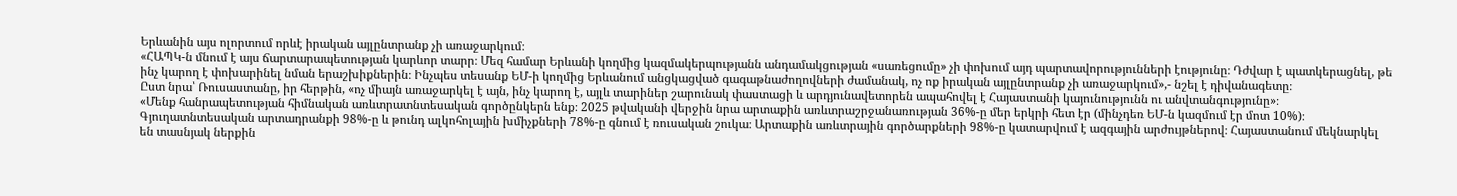Երևանին այս ոլորտում որևէ իրական այլընտրանք չի առաջարկում։
«ՀԱՊԿ-ն մնում է այս ճարտարապետության կարևոր տարր։ Մեզ համար Երևանի կողմից կազմակերպությանն անդամակցության «սառեցումը» չի փոխում այդ պարտավորությունների էությունը։ Դժվար է պատկերացնել, թե ինչ կարող է փոխարինել նման երաշխիքներին։ Ինչպես տեսանք ԵՄ-ի կողմից Երևանում անցկացված գագաթնաժողովների ժամանակ, ոչ ոք իրական այլընտրանք չի առաջարկում»,- նշել է դիվանագետը։
Ըստ նրա՝ Ռուսաստանը, իր հերթին, «ոչ միայն առաջարկել է այն, ինչ կարող է, այլև տարիներ շարունակ փաստացի և արդյունավետորեն ապահովել է Հայաստանի կայունությունն ու անվտանգությունը»։
«Մենք հանրապետության հիմնական առևտրատնտեսական գործընկերն ենք։ 2025 թվականի վերջին նրա արտաքին առևտրաշրջանառության 36%-ը մեր երկրի հետ էր (մինչդեռ ԵՄ-ն կազմում էր մոտ 10%)։ Գյուղատնտեսական արտադրանքի 98%-ը և թունդ ալկոհոլային խմիչքների 78%-ը գնում է ռուսական շուկա։ Արտաքին առևտրային գործարքների 98%-ը կատարվում է ազգային արժույթներով։ Հայաստանում մեկնարկել են տասնյակ ներքին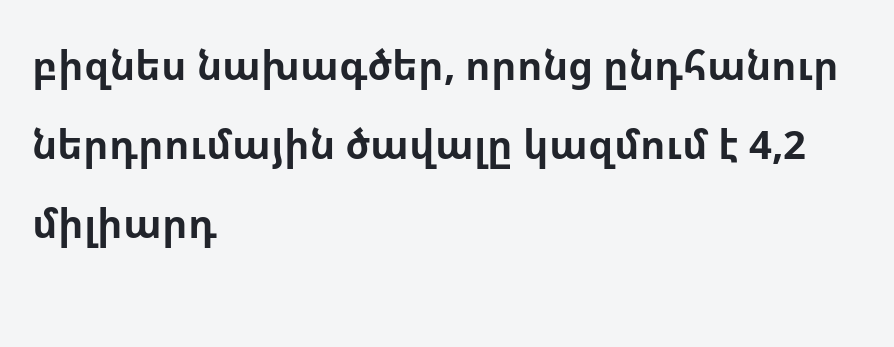բիզնես նախագծեր, որոնց ընդհանուր ներդրումային ծավալը կազմում է 4,2 միլիարդ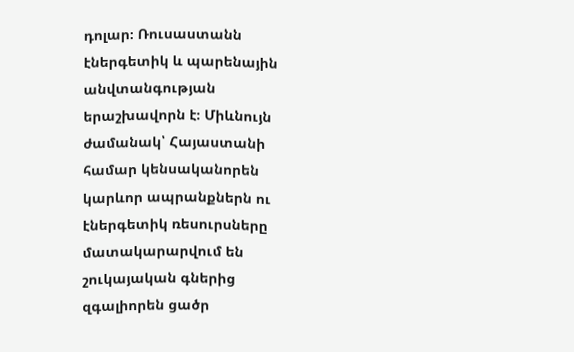դոլար։ Ռուսաստանն էներգետիկ և պարենային անվտանգության երաշխավորն է։ Միևնույն ժամանակ՝ Հայաստանի համար կենսականորեն կարևոր ապրանքներն ու էներգետիկ ռեսուրսները մատակարարվում են շուկայական գներից զգալիորեն ցածր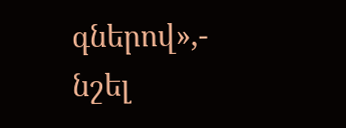գներով»,- նշել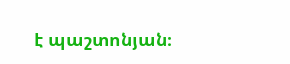է պաշտոնյան։